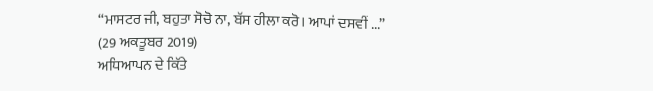“ਮਾਸਟਰ ਜੀ, ਬਹੁਤਾ ਸੋਚੋ ਨਾ, ਬੱਸ ਹੀਲਾ ਕਰੋ। ਆਪਾਂ ਦਸਵੀਂ ...”
(29 ਅਕਤੂਬਰ 2019)
ਅਧਿਆਪਨ ਦੇ ਕਿੱਤੇ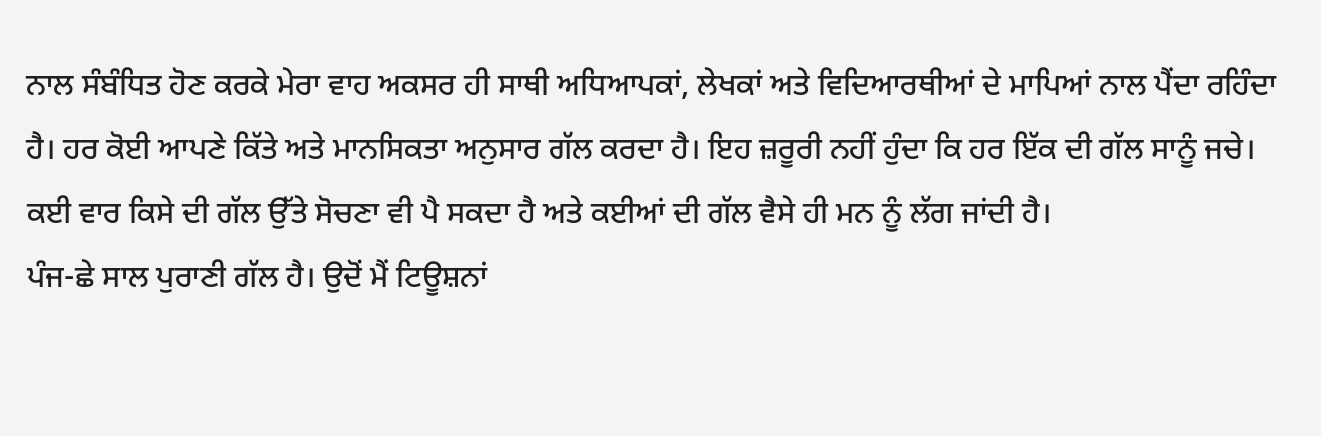ਨਾਲ ਸੰਬੰਧਿਤ ਹੋਣ ਕਰਕੇ ਮੇਰਾ ਵਾਹ ਅਕਸਰ ਹੀ ਸਾਥੀ ਅਧਿਆਪਕਾਂ, ਲੇਖਕਾਂ ਅਤੇ ਵਿਦਿਆਰਥੀਆਂ ਦੇ ਮਾਪਿਆਂ ਨਾਲ ਪੈਂਦਾ ਰਹਿੰਦਾ ਹੈ। ਹਰ ਕੋਈ ਆਪਣੇ ਕਿੱਤੇ ਅਤੇ ਮਾਨਸਿਕਤਾ ਅਨੁਸਾਰ ਗੱਲ ਕਰਦਾ ਹੈ। ਇਹ ਜ਼ਰੂਰੀ ਨਹੀਂ ਹੁੰਦਾ ਕਿ ਹਰ ਇੱਕ ਦੀ ਗੱਲ ਸਾਨੂੰ ਜਚੇ। ਕਈ ਵਾਰ ਕਿਸੇ ਦੀ ਗੱਲ ਉੱਤੇ ਸੋਚਣਾ ਵੀ ਪੈ ਸਕਦਾ ਹੈ ਅਤੇ ਕਈਆਂ ਦੀ ਗੱਲ ਵੈਸੇ ਹੀ ਮਨ ਨੂੰ ਲੱਗ ਜਾਂਦੀ ਹੈ।
ਪੰਜ-ਛੇ ਸਾਲ ਪੁਰਾਣੀ ਗੱਲ ਹੈ। ਉਦੋਂ ਮੈਂ ਟਿਊਸ਼ਨਾਂ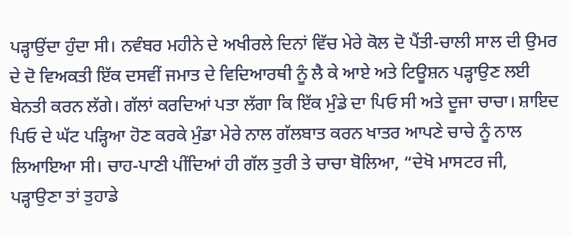ਪੜ੍ਹਾਉਂਦਾ ਹੁੰਦਾ ਸੀ। ਨਵੰਬਰ ਮਹੀਨੇ ਦੇ ਅਖੀਰਲੇ ਦਿਨਾਂ ਵਿੱਚ ਮੇਰੇ ਕੋਲ ਦੋ ਪੈਂਤੀ-ਚਾਲੀ ਸਾਲ ਦੀ ਉਮਰ ਦੇ ਦੋ ਵਿਅਕਤੀ ਇੱਕ ਦਸਵੀਂ ਜਮਾਤ ਦੇ ਵਿਦਿਆਰਥੀ ਨੂੰ ਲੈ ਕੇ ਆਏ ਅਤੇ ਟਿਊਸ਼ਨ ਪੜ੍ਹਾਉਣ ਲਈ ਬੇਨਤੀ ਕਰਨ ਲੱਗੇ। ਗੱਲਾਂ ਕਰਦਿਆਂ ਪਤਾ ਲੱਗਾ ਕਿ ਇੱਕ ਮੁੰਡੇ ਦਾ ਪਿਓ ਸੀ ਅਤੇ ਦੂਜਾ ਚਾਚਾ। ਸ਼ਾਇਦ ਪਿਓ ਦੇ ਘੱਟ ਪੜ੍ਹਿਆ ਹੋਣ ਕਰਕੇ ਮੁੰਡਾ ਮੇਰੇ ਨਾਲ ਗੱਲਬਾਤ ਕਰਨ ਖਾਤਰ ਆਪਣੇ ਚਾਚੇ ਨੂੰ ਨਾਲ ਲਿਆਇਆ ਸੀ। ਚਾਹ-ਪਾਣੀ ਪੀਂਦਿਆਂ ਹੀ ਗੱਲ ਤੁਰੀ ਤੇ ਚਾਚਾ ਬੋਲਿਆ, “ਦੇਖੋ ਮਾਸਟਰ ਜੀ, ਪੜ੍ਹਾਉਣਾ ਤਾਂ ਤੁਹਾਡੇ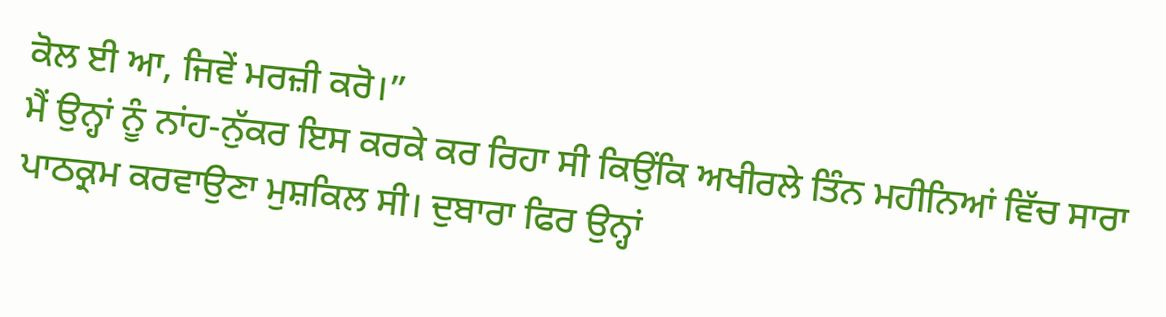ਕੋਲ ਈ ਆ, ਜਿਵੇਂ ਮਰਜ਼ੀ ਕਰੋ।”
ਮੈਂ ਉਨ੍ਹਾਂ ਨੂੰ ਨਾਂਹ-ਨੁੱਕਰ ਇਸ ਕਰਕੇ ਕਰ ਰਿਹਾ ਸੀ ਕਿਉਂਕਿ ਅਖੀਰਲੇ ਤਿੰਨ ਮਹੀਨਿਆਂ ਵਿੱਚ ਸਾਰਾ ਪਾਠਕ੍ਰਮ ਕਰਵਾਉਣਾ ਮੁਸ਼ਕਿਲ ਸੀ। ਦੁਬਾਰਾ ਫਿਰ ਉਨ੍ਹਾਂ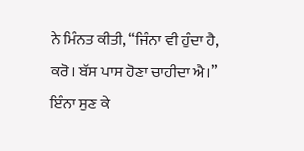ਨੇ ਮਿੰਨਤ ਕੀਤੀ, “ਜਿੰਨਾ ਵੀ ਹੁੰਦਾ ਹੈ, ਕਰੋ। ਬੱਸ ਪਾਸ ਹੋਣਾ ਚਾਹੀਦਾ ਐ।”
ਇੰਨਾ ਸੁਣ ਕੇ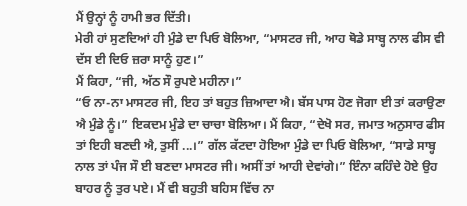ਮੈਂ ਉਨ੍ਹਾਂ ਨੂੰ ਹਾਮੀ ਭਰ ਦਿੱਤੀ।
ਮੇਰੀ ਹਾਂ ਸੁਣਦਿਆਂ ਹੀ ਮੁੰਡੇ ਦਾ ਪਿਓ ਬੋਲਿਆ, “ਮਾਸਟਰ ਜੀ, ਆਹ ਥੋਡੇ ਸਾਬ੍ਹ ਨਾਲ ਫੀਸ ਵੀ ਦੱਸ ਈ ਦਿਓ ਜ਼ਰਾ ਸਾਨੂੰ ਹੁਣ।”
ਮੈਂ ਕਿਹਾ, “ਜੀ, ਅੱਠ ਸੌ ਰੁਪਏ ਮਹੀਨਾ।”
“ਓ ਨਾ-ਨਾ ਮਾਸਟਰ ਜੀ, ਇਹ ਤਾਂ ਬਹੁਤ ਜ਼ਿਆਦਾ ਐ। ਬੱਸ ਪਾਸ ਹੋਣ ਜੋਗਾ ਈ ਤਾਂ ਕਰਾਉਣਾ ਐ ਮੁੰਡੇ ਨੂੰ।” ਇਕਦਮ ਮੁੰਡੇ ਦਾ ਚਾਚਾ ਬੋਲਿਆ। ਮੈਂ ਕਿਹਾ, “ਦੇਖੋ ਸਰ, ਜਮਾਤ ਅਨੁਸਾਰ ਫੀਸ ਤਾਂ ਇਹੀ ਬਣਦੀ ਐ, ਤੁਸੀਂ ...।” ਗੱਲ ਕੱਟਦਾ ਹੋਇਆ ਮੁੰਡੇ ਦਾ ਪਿਓ ਬੋਲਿਆ, “ਸਾਡੇ ਸਾਬ੍ਹ ਨਾਲ ਤਾਂ ਪੰਜ ਸੌ ਈ ਬਣਦਾ ਮਾਸਟਰ ਜੀ। ਅਸੀਂ ਤਾਂ ਆਹੀ ਦੇਵਾਂਗੇ।” ਇੰਨਾ ਕਹਿੰਦੇ ਹੋਏ ਉਹ ਬਾਹਰ ਨੂੰ ਤੁਰ ਪਏ। ਮੈਂ ਵੀ ਬਹੁਤੀ ਬਹਿਸ ਵਿੱਚ ਨਾ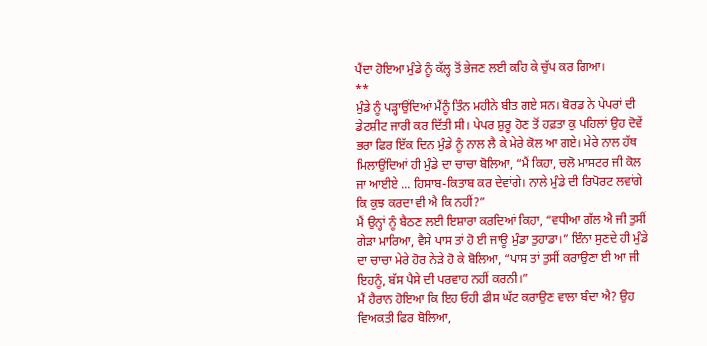ਪੈਂਦਾ ਹੋਇਆ ਮੁੰਡੇ ਨੂੰ ਕੱਲ੍ਹ ਤੋਂ ਭੇਜਣ ਲਈ ਕਹਿ ਕੇ ਚੁੱਪ ਕਰ ਗਿਆ।
**
ਮੁੰਡੇ ਨੂੰ ਪੜ੍ਹਾਉਂਦਿਆਂ ਮੈਂਨੂੰ ਤਿੰਨ ਮਹੀਨੇ ਬੀਤ ਗਏ ਸਨ। ਬੋਰਡ ਨੇ ਪੇਪਰਾਂ ਦੀ ਡੇਟਸ਼ੀਟ ਜਾਰੀ ਕਰ ਦਿੱਤੀ ਸੀ। ਪੇਪਰ ਸ਼ੁਰੂ ਹੋਣ ਤੋਂ ਹਫ਼ਤਾ ਕੁ ਪਹਿਲਾਂ ਉਹ ਦੋਵੇਂ ਭਰਾ ਫਿਰ ਇੱਕ ਦਿਨ ਮੁੰਡੇ ਨੂੰ ਨਾਲ ਲੈ ਕੇ ਮੇਰੇ ਕੋਲ ਆ ਗਏ। ਮੇਰੇ ਨਾਲ ਹੱਥ ਮਿਲਾਉਂਦਿਆਂ ਹੀ ਮੁੰਡੇ ਦਾ ਚਾਚਾ ਬੋਲਿਆ, “ਮੈਂ ਕਿਹਾ, ਚਲੋ ਮਾਸਟਰ ਜੀ ਕੋਲ ਜਾ ਆਈਏ ... ਹਿਸਾਬ-ਕਿਤਾਬ ਕਰ ਦੇਵਾਂਗੇ। ਨਾਲੇ ਮੁੰਡੇ ਦੀ ਰਿਪੋਰਟ ਲਵਾਂਗੇ ਕਿ ਕੁਝ ਕਰਦਾ ਵੀ ਐ ਕਿ ਨਹੀਂ?”
ਮੈਂ ਉਨ੍ਹਾਂ ਨੂੰ ਬੈਠਣ ਲਈ ਇਸ਼ਾਰਾ ਕਰਦਿਆਂ ਕਿਹਾ, “ਵਧੀਆ ਗੱਲ ਐ ਜੀ ਤੁਸੀਂ ਗੇੜਾ ਮਾਰਿਆ, ਵੈਸੇ ਪਾਸ ਤਾਂ ਹੋ ਈ ਜਾਊ ਮੁੰਡਾ ਤੁਹਾਡਾ।” ਇੰਨਾ ਸੁਣਦੇ ਹੀ ਮੁੰਡੇ ਦਾ ਚਾਚਾ ਮੇਰੇ ਹੋਰ ਨੇੜੇ ਹੋ ਕੇ ਬੋਲਿਆ, “ਪਾਸ ਤਾਂ ਤੁਸੀਂ ਕਰਾਉਣਾ ਈ ਆ ਜੀ ਇਹਨੂੰ, ਬੱਸ ਪੈਸੇ ਦੀ ਪਰਵਾਹ ਨਹੀਂ ਕਰਨੀ।”
ਮੈਂ ਹੈਰਾਨ ਹੋਇਆ ਕਿ ਇਹ ਓਹੀ ਫੀਸ ਘੱਟ ਕਰਾਉਣ ਵਾਲਾ ਬੰਦਾ ਐ? ਉਹ ਵਿਅਕਤੀ ਫਿਰ ਬੋਲਿਆ,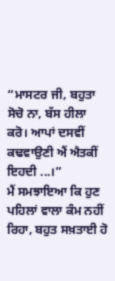“ਮਾਸਟਰ ਜੀ, ਬਹੁਤਾ ਸੋਚੋ ਨਾ, ਬੱਸ ਹੀਲਾ ਕਰੋ। ਆਪਾਂ ਦਸਵੀਂ ਕਢਵਾਉਣੀ ਐਂ ਐਤਕੀਂ ਇਹਦੀ ...।”
ਮੈਂ ਸਮਝਾਇਆ ਕਿ ਹੁਣ ਪਹਿਲਾਂ ਵਾਲਾ ਕੰਮ ਨਹੀਂ ਰਿਹਾ, ਬਹੁਤ ਸਖ਼ਤਾਈ ਹੋ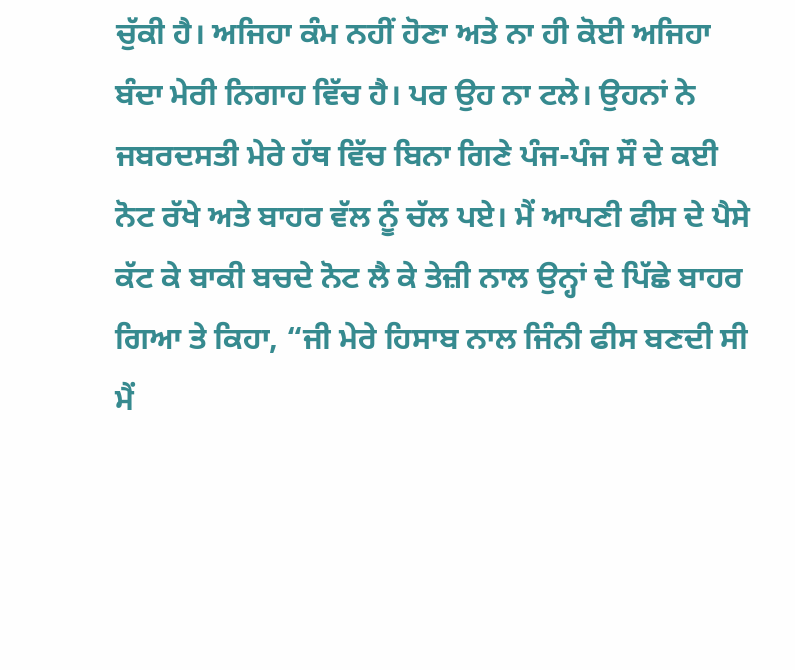ਚੁੱਕੀ ਹੈ। ਅਜਿਹਾ ਕੰਮ ਨਹੀਂ ਹੋਣਾ ਅਤੇ ਨਾ ਹੀ ਕੋਈ ਅਜਿਹਾ ਬੰਦਾ ਮੇਰੀ ਨਿਗਾਹ ਵਿੱਚ ਹੈ। ਪਰ ਉਹ ਨਾ ਟਲੇ। ਉਹਨਾਂ ਨੇ ਜਬਰਦਸਤੀ ਮੇਰੇ ਹੱਥ ਵਿੱਚ ਬਿਨਾ ਗਿਣੇ ਪੰਜ-ਪੰਜ ਸੌ ਦੇ ਕਈ ਨੋਟ ਰੱਖੇ ਅਤੇ ਬਾਹਰ ਵੱਲ ਨੂੰ ਚੱਲ ਪਏ। ਮੈਂ ਆਪਣੀ ਫੀਸ ਦੇ ਪੈਸੇ ਕੱਟ ਕੇ ਬਾਕੀ ਬਚਦੇ ਨੋਟ ਲੈ ਕੇ ਤੇਜ਼ੀ ਨਾਲ ਉਨ੍ਹਾਂ ਦੇ ਪਿੱਛੇ ਬਾਹਰ ਗਿਆ ਤੇ ਕਿਹਾ, “ਜੀ ਮੇਰੇ ਹਿਸਾਬ ਨਾਲ ਜਿੰਨੀ ਫੀਸ ਬਣਦੀ ਸੀ ਮੈਂ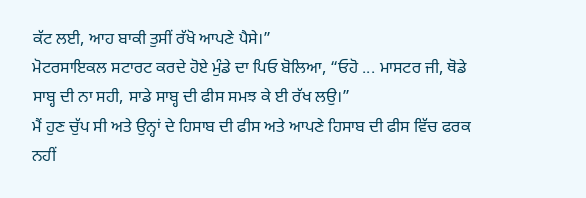ਕੱਟ ਲਈ, ਆਹ ਬਾਕੀ ਤੁਸੀਂ ਰੱਖੋ ਆਪਣੇ ਪੈਸੇ।”
ਮੋਟਰਸਾਇਕਲ ਸਟਾਰਟ ਕਰਦੇ ਹੋਏ ਮੁੰਡੇ ਦਾ ਪਿਓ ਬੋਲਿਆ, “ਓਹੋ ... ਮਾਸਟਰ ਜੀ, ਥੋਡੇ ਸਾਬ੍ਹ ਦੀ ਨਾ ਸਹੀ, ਸਾਡੇ ਸਾਬ੍ਹ ਦੀ ਫੀਸ ਸਮਝ ਕੇ ਈ ਰੱਖ ਲਉ।”
ਮੈਂ ਹੁਣ ਚੁੱਪ ਸੀ ਅਤੇ ਉਨ੍ਹਾਂ ਦੇ ਹਿਸਾਬ ਦੀ ਫੀਸ ਅਤੇ ਆਪਣੇ ਹਿਸਾਬ ਦੀ ਫੀਸ ਵਿੱਚ ਫਰਕ ਨਹੀਂ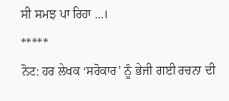ਸੀ ਸਮਝ ਪਾ ਰਿਹਾ ...।
*****
ਨੋਟ: ਹਰ ਲੇਖਕ ‘ਸਰੋਕਾਰ’ ਨੂੰ ਭੇਜੀ ਗਈ ਰਚਨਾ ਦੀ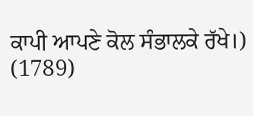ਕਾਪੀ ਆਪਣੇ ਕੋਲ ਸੰਭਾਲਕੇ ਰੱਖੇ।)
(1789)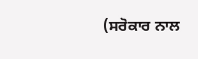(ਸਰੋਕਾਰ ਨਾਲ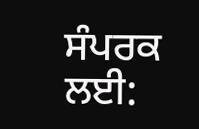ਸੰਪਰਕ ਲਈ: